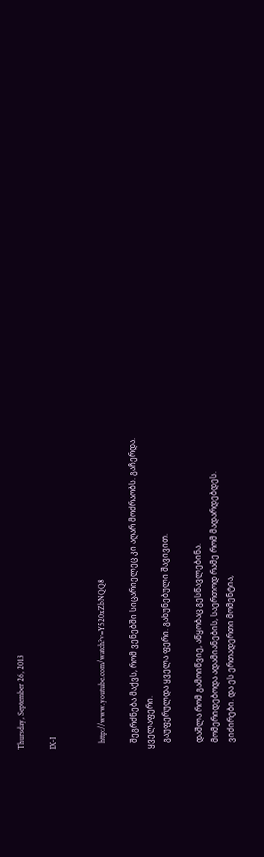Thursday, September 26, 2013

IX-I


   http://www.youtube.com/watch?v=Y520xZbNQQ8

   შეგრძნება მაქვს, რომ ვენებში სიცარიელეც კი აღარ მოძრაობს. გაჩერდა. ყველაფერი.
   გაუფერულდა ყველა ფერი. გახუნებული შავივით.

   დაშლა რომ გამოიწვიე, აწყობაც გესწავლებინა.
   მომერიდებოდა ადამიანების, საერთოდ რამე რომ მადარდებდეს.
   ვიძირები. და ეს ერთადერთი მომენტია,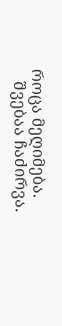როცა მეღიმება.
   შვებაა ჩაძირვა.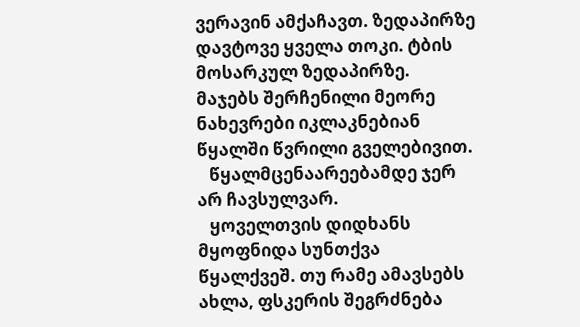ვერავინ ამქაჩავთ. ზედაპირზე დავტოვე ყველა თოკი. ტბის მოსარკულ ზედაპირზე. მაჯებს შერჩენილი მეორე ნახევრები იკლაკნებიან წყალში წვრილი გველებივით.
   წყალმცენაარეებამდე ჯერ არ ჩავსულვარ.
   ყოველთვის დიდხანს მყოფნიდა სუნთქვა წყალქვეშ. თუ რამე ამავსებს ახლა, ფსკერის შეგრძნება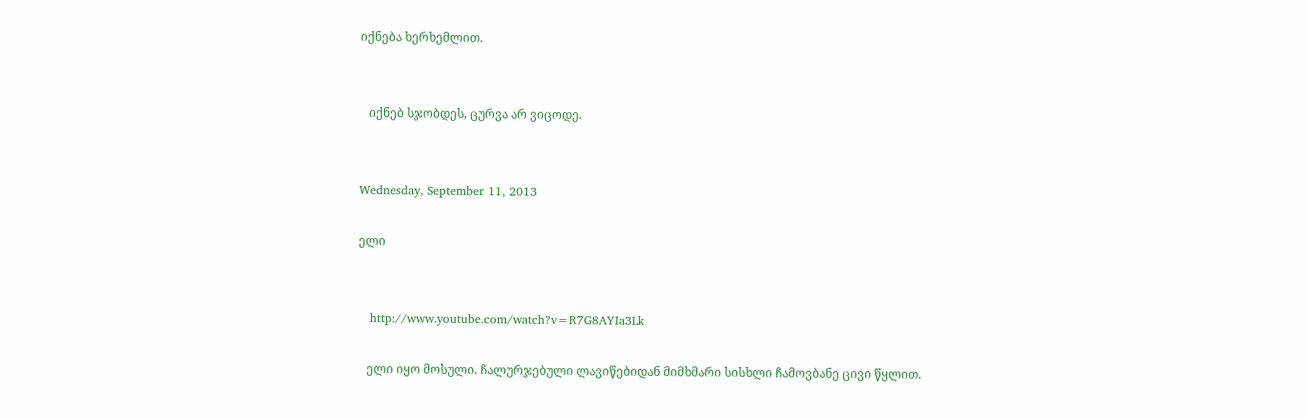იქნება ხერხემლით.


   იქნებ სჯობდეს, ცურვა არ ვიცოდე.


Wednesday, September 11, 2013

ელი


   http://www.youtube.com/watch?v=R7G8AYIa3Lk

   ელი იყო მოსული. ჩალურჯებული ლავიწებიდან მიმხმარი სისხლი ჩამოვბანე ცივი წყლით.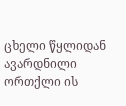ცხელი წყლიდან ავარდნილი ორთქლი ის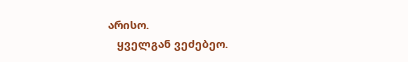არისო.
   ყველგან ვეძებეო.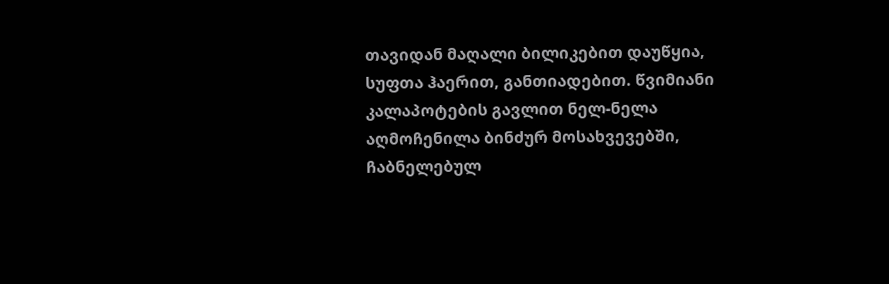თავიდან მაღალი ბილიკებით დაუწყია, სუფთა ჰაერით, განთიადებით. წვიმიანი კალაპოტების გავლით ნელ-ნელა აღმოჩენილა ბინძურ მოსახვევებში, ჩაბნელებულ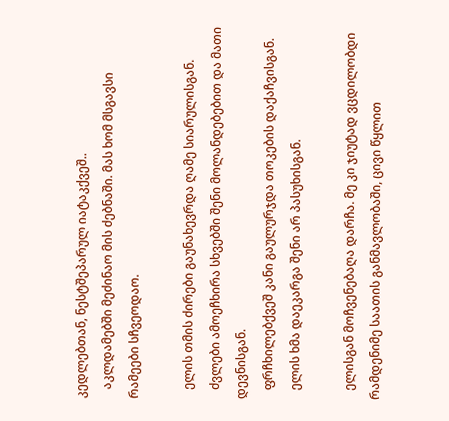კედლებთან, ნესტშეპარულ იატაკქვეშ..
   აკლდამებში მეძინაო მის ძებნაში. მას ხომ მსგავსი რამეები სჩვეოდაო.

   ელის თმის ძირები გაუნახევრდა ღამე სიარულისგან.
   ძვლები ამოეჩხირა სხვებში შენი მოლანდებებით და მათი დევნისგან.
   ფრჩხილებქვეშ კანი გაულურჯდა თოკების დაქაჩვისგან.
   ელის ხმა დაეკარგა შენი არ პასუხისგან.

   ელისგან მოჩვენებაღა დარჩა. მე კი ჯიუტად ვცდილობდი რამდენიმე საათის განმავლობაში, ცივი წყლით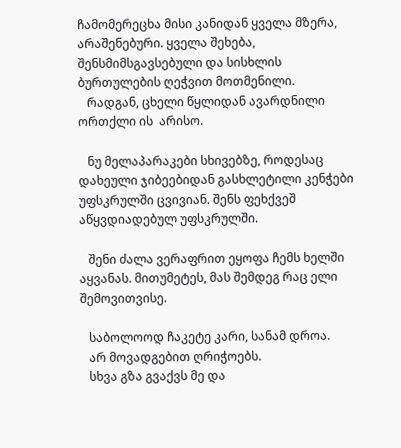ჩამომერეცხა მისი კანიდან ყველა მზერა, არაშენებური. ყველა შეხება, შენსმიმსგავსებული და სისხლის ბურთულების ღეჭვით მოთმენილი.
   რადგან, ცხელი წყლიდან ავარდნილი ორთქლი ის  არისო.

   ნუ მელაპარაკები სხივებზე, როდესაც დახეული ჯიბეებიდან გასხლეტილი კენჭები უფსკრულში ცვივიან. შენს ფეხქვეშ აწყვდიადებულ უფსკრულში.

   შენი ძალა ვერაფრით ეყოფა ჩემს ხელში აყვანას. მითუმეტეს, მას შემდეგ რაც ელი შემოვითვისე.

   საბოლოოდ ჩაკეტე კარი, სანამ დროა.
   არ მოვადგებით ღრიჭოებს.
   სხვა გზა გვაქვს მე და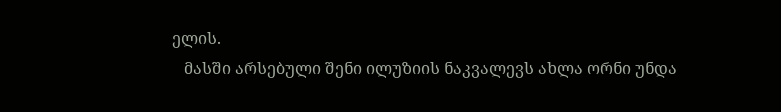ელის.
   მასში არსებული შენი ილუზიის ნაკვალევს ახლა ორნი უნდა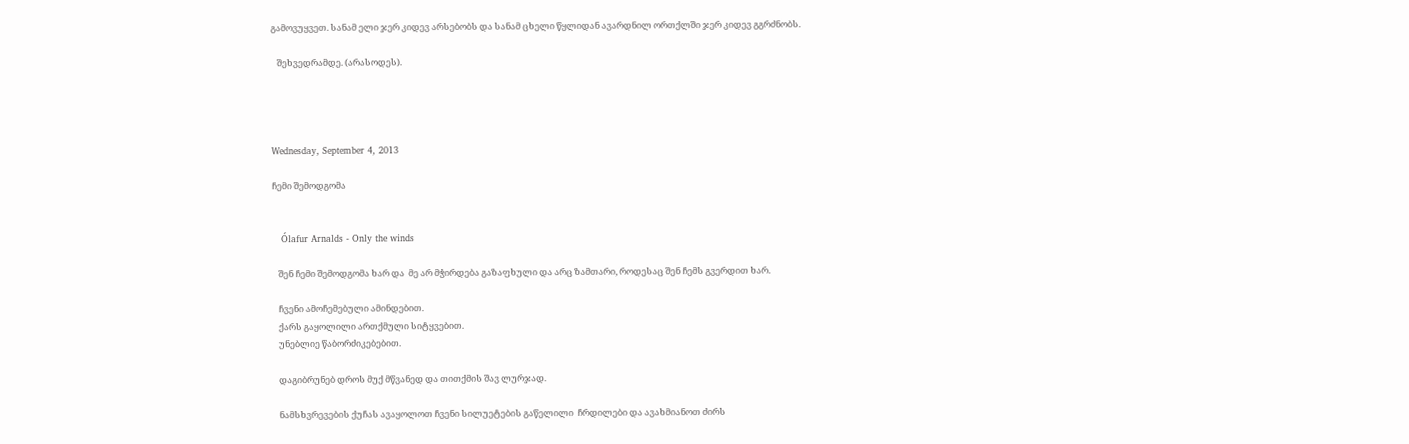გამოვუყვეთ. სანამ ელი ჯერ კიდევ არსებობს და სანამ ცხელი წყლიდან ავარდნილ ორთქლში ჯერ კიდევ გგრძნობს.

   შეხვედრამდე. (არასოდეს).




Wednesday, September 4, 2013

ჩემი შემოდგომა


   Ólafur Arnalds - Only the winds

   შენ ჩემი შემოდგომა ხარ და  მე არ მჭირდება გაზაფხული და არც ზამთარი, როდესაც შენ ჩემს გვერდით ხარ.

   ჩვენი ამოჩემებული ამინდებით.
   ქარს გაყოლილი ართქმული სიტყვებით.
   უნებლიე წაბორძიკებებით.

   დაგიბრუნებ დროს მუქ მწვანედ და თითქმის შავ ლურჯად.

   ნამსხვრევების ქუჩას ავაყოლოთ ჩვენი სილუეტების გაწელილი  ჩრდილები და ავახმიანოთ ძირს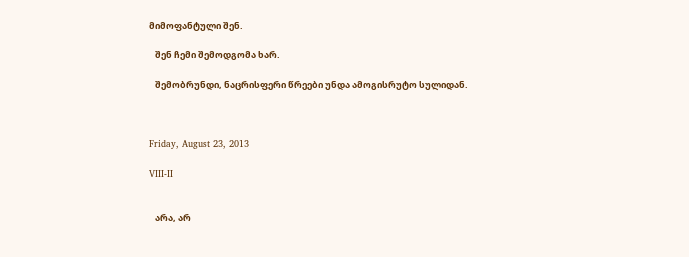მიმოფანტული შენ.

   შენ ჩემი შემოდგომა ხარ.

   შემობრუნდი, ნაცრისფერი წრეები უნდა ამოგისრუტო სულიდან.



Friday, August 23, 2013

VIII-II


   არა, არ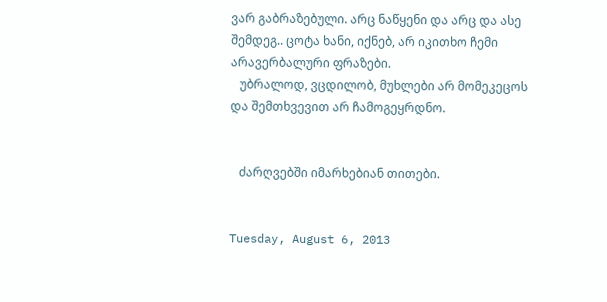ვარ გაბრაზებული. არც ნაწყენი და არც და ასე შემდეგ.. ცოტა ხანი, იქნებ, არ იკითხო ჩემი არავერბალური ფრაზები.
   უბრალოდ, ვცდილობ, მუხლები არ მომეკეცოს და შემთხვევით არ ჩამოგეყრდნო.


   ძარღვებში იმარხებიან თითები.


Tuesday, August 6, 2013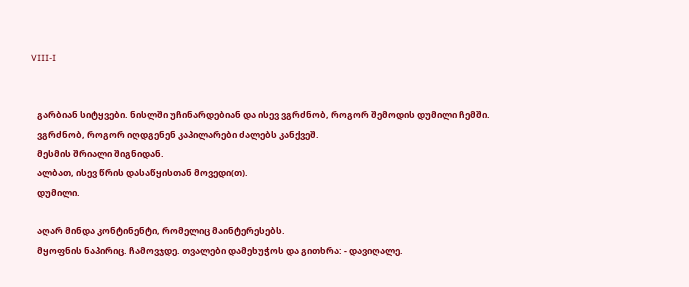VIII-I


   გარბიან სიტყვები. ნისლში უჩინარდებიან და ისევ ვგრძნობ, როგორ შემოდის დუმილი ჩემში.
   ვგრძნობ, როგორ იღდგენენ კაპილარები ძალებს კანქვეშ.
   მესმის შრიალი შიგნიდან.
   ალბათ, ისევ წრის დასაწყისთან მოვედი(თ).
   დუმილი.

   აღარ მინდა კონტინენტი, რომელიც მაინტერესებს.
   მყოფნის ნაპირიც. ჩამოვჯდე. თვალები დამეხუჭოს და გითხრა: - დავიღალე.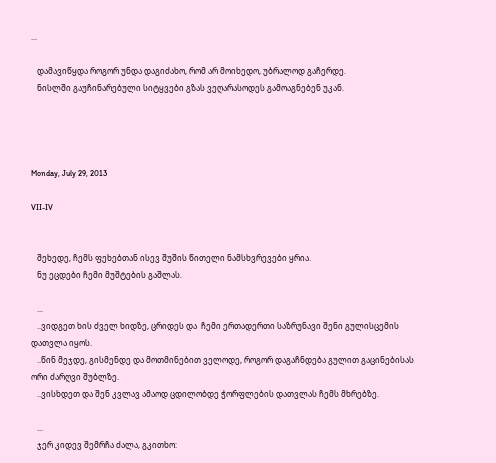...

   დამავიწყდა როგორ უნდა დაგიძახო, რომ არ მოიხედო, უბრალოდ გაჩერდე.
   ნისლში გაუჩინარებული სიტყვები გზას ვეღარასოდეს გამოაგნებენ უკან.




Monday, July 29, 2013

VII-IV


   შეხედე, ჩემს ფეხებთან ისევ შუშის წითელი ნამსხვრევები ყრია.
   ნუ ეცდები ჩემი მუშტების გაშლას.

   ...
   ..ვიდგეთ ხის ძველ ხიდზე, ცრიდეს და  ჩემი ერთადერთი საზრუნავი შენი გულისცემის დათვლა იყოს.
   ..წინ მეჯდე, გისმენდე და მოთმინებით ველოდე, როგორ დაგაჩნდება გულით გაცინებისას ორი ძარღვი შუბლზე.
   ..ვისხდეთ და შენ კვლავ ამაოდ ცდილობდე ჭორფლების დათვლას ჩემს მხრებზე.

   ...
   ჯერ კიდევ შემრჩა ძალა, გკითხო: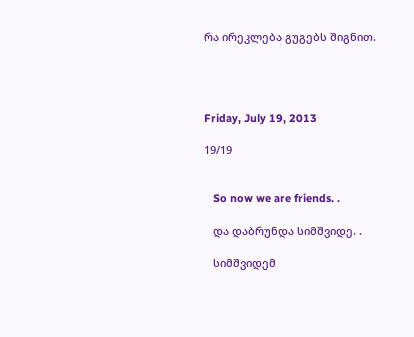რა ირეკლება გუგებს შიგნით.




Friday, July 19, 2013

19/19


   So now we are friends. .

   და დაბრუნდა სიმშვიდე. .

   სიმშვიდემ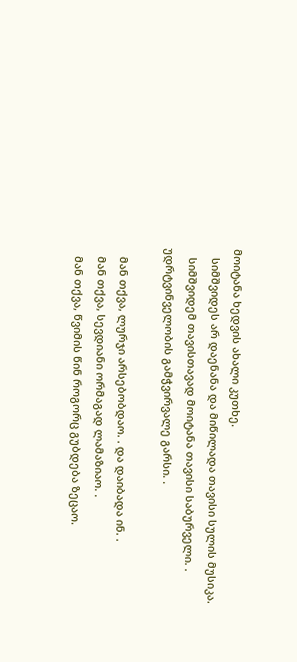მოიტანა ხედვის ახალი კუთხე.
   სიმშვიდეს არ დაენანა და მიწილადა თავისი სულის მუსიკა.
   სიმშვიდემ თავისთავად მოიტანა თავისი საბურველი. . უდრტვინველობის გამჭვირვალე გარსი. .

   მან თქვა, ლურჯი არსებობდაო. . და დაიბადა ინ. .
   მან თქვა, სევდიანი ორმაგად ლამაზიაო. .
   მან თქვა, წვიმის წინ როგორც გუბდება ზეცაო.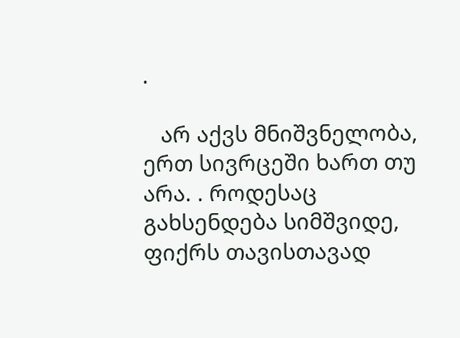.

   არ აქვს მნიშვნელობა, ერთ სივრცეში ხართ თუ არა. . როდესაც გახსენდება სიმშვიდე, ფიქრს თავისთავად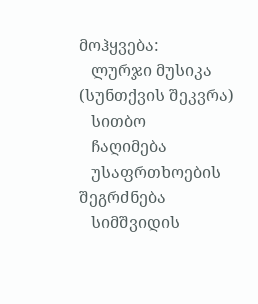მოჰყვება:
   ლურჯი მუსიკა (სუნთქვის შეკვრა)
   სითბო
   ჩაღიმება
   უსაფრთხოების შეგრძნება
   სიმშვიდის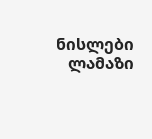ნისლები
   ლამაზი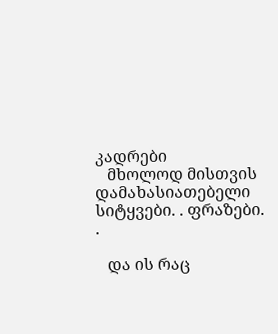კადრები
   მხოლოდ მისთვის დამახასიათებელი სიტყვები. . ფრაზები. .

   და ის რაც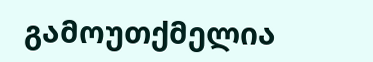გამოუთქმელია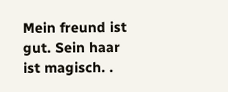Mein freund ist gut. Sein haar ist magisch. .